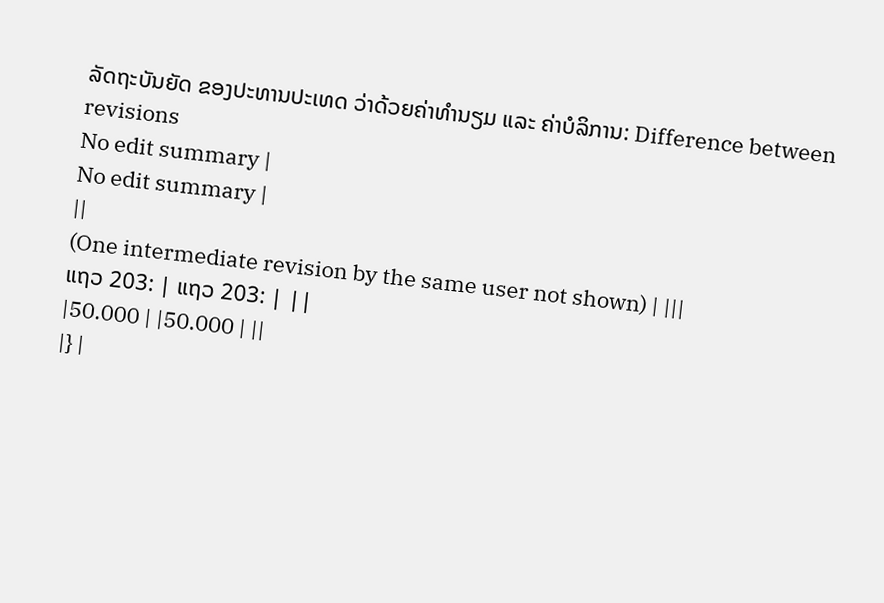ລັດຖະບັນຍັດ ຂອງປະທານປະເທດ ວ່າດ້ວຍຄ່າທໍານຽມ ແລະ ຄ່າບໍລິການ: Difference between revisions
No edit summary |
No edit summary |
||
(One intermediate revision by the same user not shown) | |||
ແຖວ 203: | ແຖວ 203: | ||
|50.000 | |50.000 | ||
|} |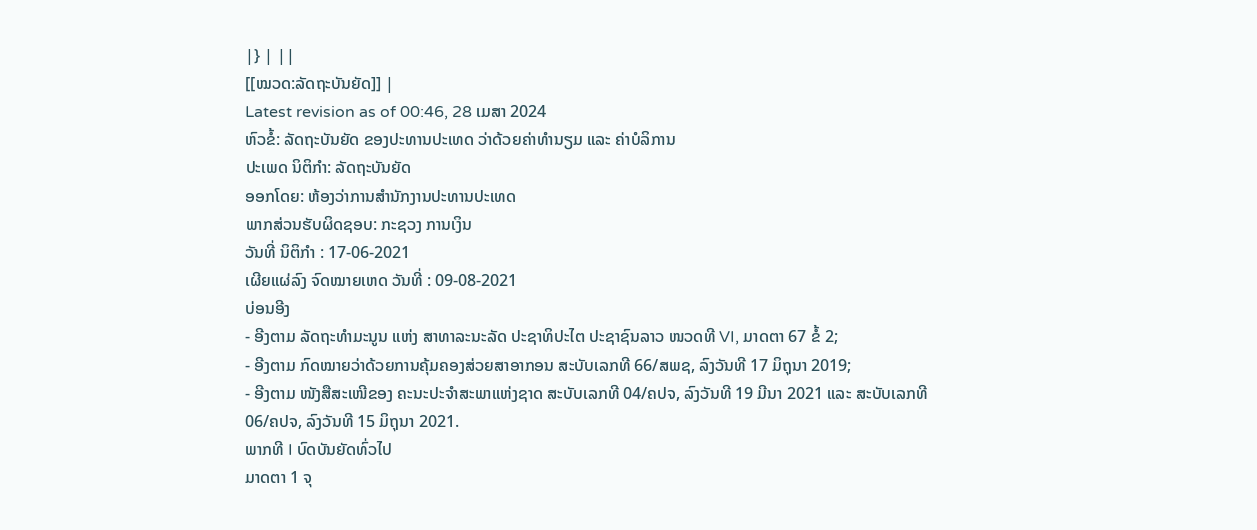|} | ||
[[ໝວດ:ລັດຖະບັນຍັດ]] |
Latest revision as of 00:46, 28 ເມສາ 2024
ຫົວຂໍ້: ລັດຖະບັນຍັດ ຂອງປະທານປະເທດ ວ່າດ້ວຍຄ່າທໍານຽມ ແລະ ຄ່າບໍລິການ
ປະເພດ ນິຕິກໍາ: ລັດຖະບັນຍັດ
ອອກໂດຍ: ຫ້ອງວ່າການສໍານັກງານປະທານປະເທດ
ພາກສ່ວນຮັບຜິດຊອບ: ກະຊວງ ການເງິນ
ວັນທີ່ ນິຕິກໍາ : 17-06-2021
ເຜີຍແຜ່ລົງ ຈົດໝາຍເຫດ ວັນທີ່ : 09-08-2021
ບ່ອນອີງ
- ອີງຕາມ ລັດຖະທຳມະນູນ ແຫ່ງ ສາທາລະນະລັດ ປະຊາທິປະໄຕ ປະຊາຊົນລາວ ໜວດທີ VI, ມາດຕາ 67 ຂໍ້ 2;
- ອີງຕາມ ກົດໝາຍວ່າດ້ວຍການຄຸ້ມຄອງສ່ວຍສາອາກອນ ສະບັບເລກທີ 66/ສພຊ, ລົງວັນທີ 17 ມິຖຸນາ 2019;
- ອີງຕາມ ໜັງສືສະເໜີຂອງ ຄະນະປະຈຳສະພາແຫ່ງຊາດ ສະບັບເລກທີ 04/ຄປຈ, ລົງວັນທີ 19 ມີນາ 2021 ແລະ ສະບັບເລກທີ 06/ຄປຈ, ລົງວັນທີ 15 ມິຖຸນາ 2021.
ພາກທີ I ບົດບັນຍັດທົ່ວໄປ
ມາດຕາ 1 ຈຸ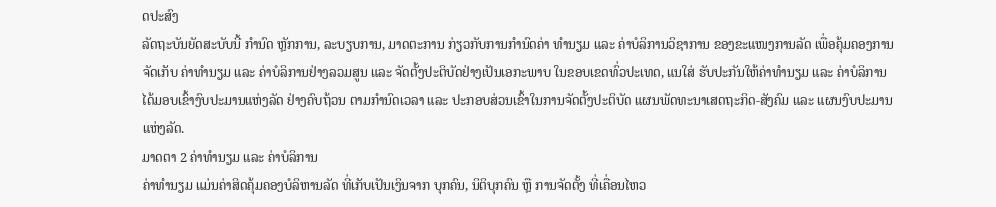ດປະສົງ
ລັດຖະບັນຍັດສະບັບນີ້ ກຳນົດ ຫຼັກການ, ລະບຽບການ, ມາດຕະການ ກ່ຽວກັບການກຳນົດຄ່າ ທຳນຽມ ແລະ ຄ່າບໍລິການວິຊາການ ຂອງຂະແໜງການລັດ ເພື່ອຄຸ້ມຄອງການຈັດເກັບ ຄ່າທຳນຽມ ແລະ ຄ່າບໍລິການຢ່າງລວມສູນ ແລະ ຈັດຕັ້ງປະຕິບັດຢ່າງເປັນເອກະພາບ ໃນຂອບເຂດທົ່ວປະເທດ, ແນໃສ່ ຮັບປະກັນໃຫ້ຄ່າທຳນຽມ ແລະ ຄ່າບໍລິການ ໄດ້ມອບເຂົ້າງົບປະມານແຫ່ງລັດ ຢ່າງຄົບຖ້ວນ ຕາມກຳນົດເວລາ ແລະ ປະກອບສ່ວນເຂົ້າໃນການຈັດຕັ້ງປະຕິບັດ ແຜນພັດທະນາເສດຖະກິດ-ສັງຄົມ ແລະ ແຜນງົບປະມານ ແຫ່ງລັດ.
ມາດຕາ 2 ຄ່າທໍານຽມ ແລະ ຄ່າບໍລິການ
ຄ່າທໍານຽມ ແມ່ນຄ່າສິດຄຸ້ມຄອງບໍລິຫານລັດ ທີ່ເກັບເປັນເງິນຈາກ ບຸກຄົນ, ນິຕິບຸກຄົນ ຫຼື ການຈັດຕັ້ງ ທີ່ເຄື່ອນໄຫວ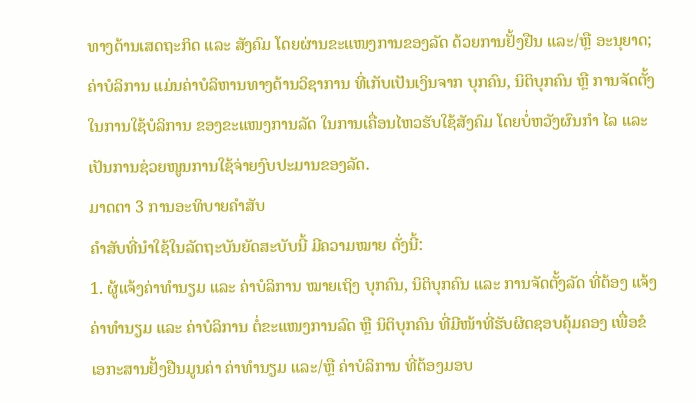ທາງດ້ານເສດຖະກິດ ແລະ ສັງຄົມ ໂດຍຜ່ານຂະແໜງການຂອງລັດ ດ້ວຍການຢັ້ງຢືນ ແລະ/ຫຼື ອະນຸຍາດ;
ຄ່າບໍລິການ ແມ່ນຄ່າບໍລິຫານທາງດ້ານວິຊາການ ທີ່ເກັບເປັນເງິນຈາກ ບຸກຄົນ, ນິຕິບຸກຄົນ ຫຼື ການຈັດຕັ້ງໃນການໃຊ້ບໍລິການ ຂອງຂະແໜງການລັດ ໃນການເຄື່ອນໄຫວຮັບໃຊ້ສັງຄົມ ໂດຍບໍ່ຫວັງຜົນກໍາ ໄລ ແລະ ເປັນການຊ່ວຍໜູນການໃຊ້ຈ່າຍງົບປະມານຂອງລັດ.
ມາດຕາ 3 ການອະທິບາຍຄຳສັບ
ຄໍາສັບທີ່ນໍາໃຊ້ໃນລັດຖະບັນຍັດສະບັບນີ້ ມີຄວາມໝາຍ ດັ່ງນີ້:
1. ຜູ້ແຈ້ງຄ່າທໍານຽມ ແລະ ຄ່າບໍລິການ ໝາຍເຖິງ ບຸກຄົນ, ນິຕິບຸກຄົນ ແລະ ການຈັດຕັ້ງລັດ ທີ່ຕ້ອງ ແຈ້ງຄ່າທໍານຽມ ແລະ ຄ່າບໍລິການ ຕໍ່ຂະແໜງການລົດ ຫຼື ນິຕິບຸກຄົນ ທີ່ມີໜ້າທີ່ຮັບຜິດຊອບຄຸ້ມຄອງ ເພື່ອຂໍເອກະສານຢັ້ງຢືນມູນຄ່າ ຄ່າທໍານຽມ ແລະ/ຫຼື ຄ່າບໍລິການ ທີ່ຕ້ອງມອບ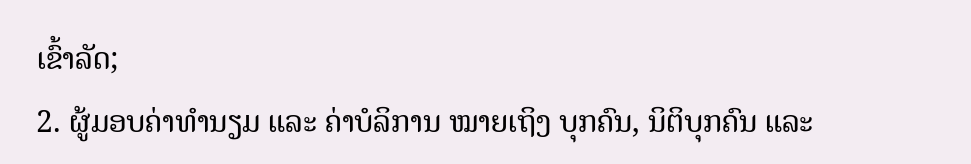ເຂົ້າລັດ;
2. ຜູ້ມອບຄ່າທໍານຽມ ແລະ ຄ່າບໍລິການ ໝາຍເຖິງ ບຸກຄົນ, ນິຕິບຸກຄົນ ແລະ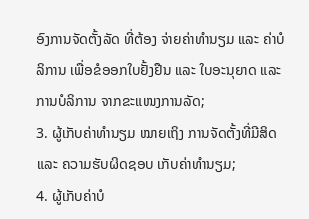ອົງການຈັດຕັ້ງລັດ ທີ່ຕ້ອງ ຈ່າຍຄ່າທໍານຽມ ແລະ ຄ່າບໍລິການ ເພື່ອຂໍອອກໃບຢັ້ງຢືນ ແລະ ໃບອະນຸຍາດ ແລະ ການບໍລິການ ຈາກຂະແໜງການລັດ;
3. ຜູ້ເກັບຄ່າທໍານຽມ ໝາຍເຖິງ ການຈັດຕັ້ງທີ່ມີສິດ ແລະ ຄວາມຮັບຜິດຊອບ ເກັບຄ່າທໍານຽມ;
4. ຜູ້ເກັບຄ່າບໍ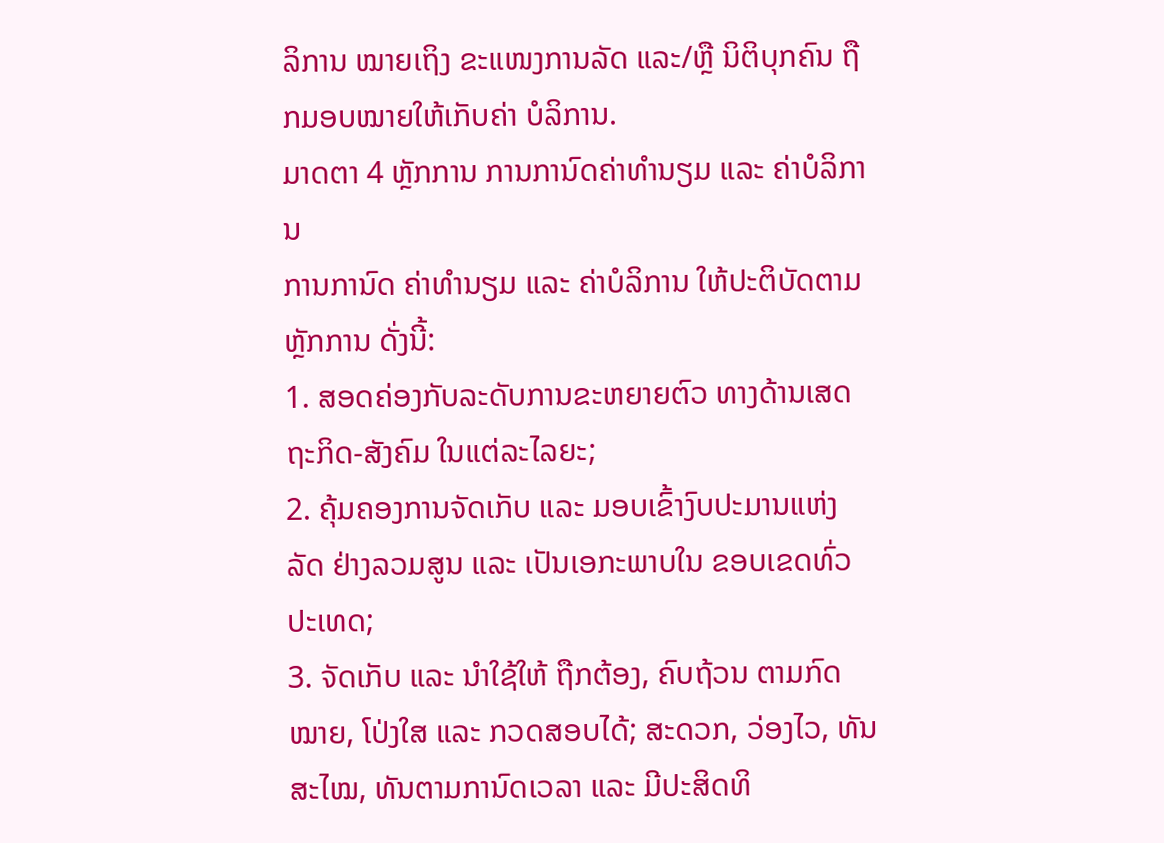ລິການ ໝາຍເຖິງ ຂະແໜງການລັດ ແລະ/ຫຼື ນິຕິບຸກຄົນ ຖືກມອບໝາຍໃຫ້ເກັບຄ່າ ບໍລິການ.
ມາດຕາ 4 ຫຼັກການ ການການົດຄ່າທໍານຽມ ແລະ ຄ່າບໍລິການ
ການການົດ ຄ່າທໍານຽມ ແລະ ຄ່າບໍລິການ ໃຫ້ປະຕິບັດຕາມຫຼັກການ ດັ່ງນີ້:
1. ສອດຄ່ອງກັບລະດັບການຂະຫຍາຍຕົວ ທາງດ້ານເສດຖະກິດ-ສັງຄົມ ໃນແຕ່ລະໄລຍະ;
2. ຄຸ້ມຄອງການຈັດເກັບ ແລະ ມອບເຂົ້າງົບປະມານແຫ່ງລັດ ຢ່າງລວມສູນ ແລະ ເປັນເອກະພາບໃນ ຂອບເຂດທົ່ວປະເທດ;
3. ຈັດເກັບ ແລະ ນໍາໃຊ້ໃຫ້ ຖືກຕ້ອງ, ຄົບຖ້ວນ ຕາມກົດໝາຍ, ໂປ່ງໃສ ແລະ ກວດສອບໄດ້; ສະດວກ, ວ່ອງໄວ, ທັນສະໄໝ, ທັນຕາມການົດເວລາ ແລະ ມີປະສິດທິ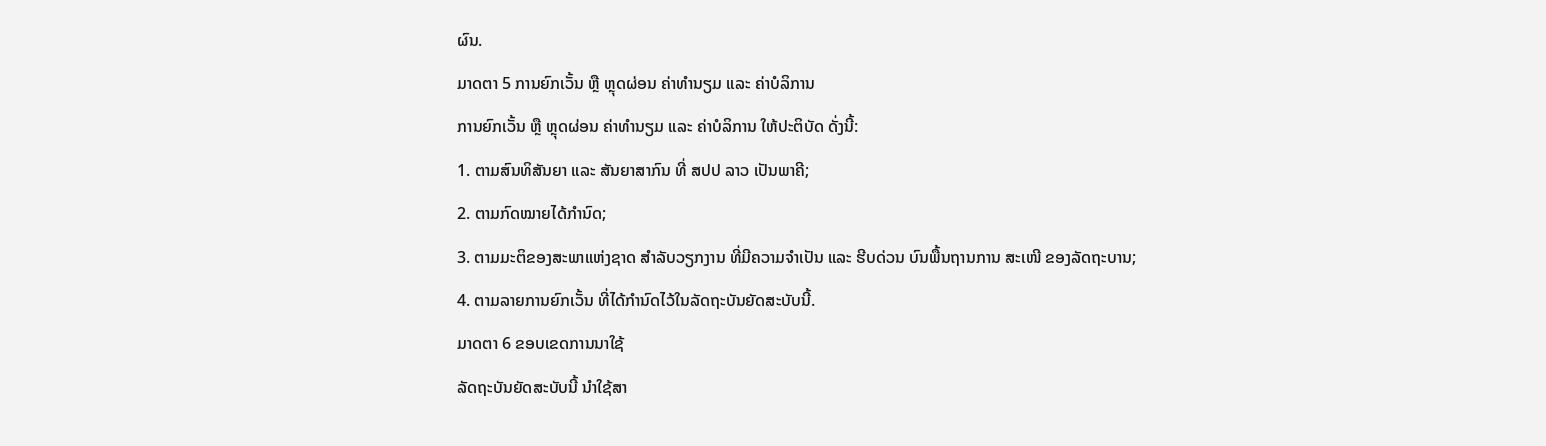ຜົນ.
ມາດຕາ 5 ການຍົກເວັ້ນ ຫຼື ຫຼຸດຜ່ອນ ຄ່າທໍານຽມ ແລະ ຄ່າບໍລິການ
ການຍົກເວັ້ນ ຫຼື ຫຼຸດຜ່ອນ ຄ່າທໍານຽມ ແລະ ຄ່າບໍລິການ ໃຫ້ປະຕິບັດ ດັ່ງນີ້:
1. ຕາມສົນທິສັນຍາ ແລະ ສັນຍາສາກົນ ທີ່ ສປປ ລາວ ເປັນພາຄີ;
2. ຕາມກົດໝາຍໄດ້ກຳນົດ;
3. ຕາມມະຕິຂອງສະພາແຫ່ງຊາດ ສໍາລັບວຽກງານ ທີ່ມີຄວາມຈຳເປັນ ແລະ ຮີບດ່ວນ ບົນພື້ນຖານການ ສະເໜີ ຂອງລັດຖະບານ;
4. ຕາມລາຍການຍົກເວັ້ນ ທີ່ໄດ້ກຳນົດໄວ້ໃນລັດຖະບັນຍັດສະບັບນີ້.
ມາດຕາ 6 ຂອບເຂດການນາໃຊ້
ລັດຖະບັນຍັດສະບັບນີ້ ນໍາໃຊ້ສາ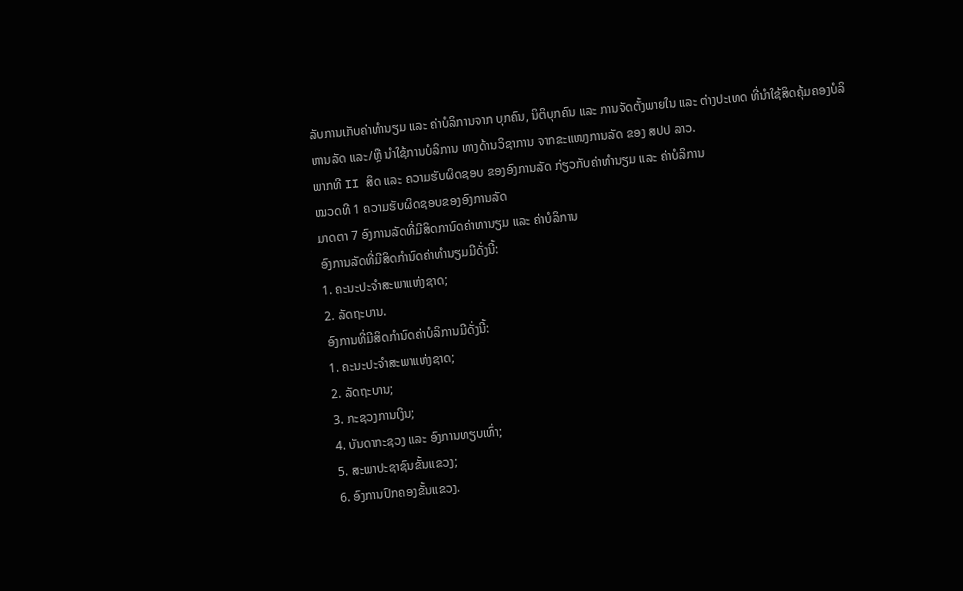ລັບການເກັບຄ່າທໍານຽມ ແລະ ຄ່າບໍລິການຈາກ ບຸກຄົນ, ນິຕິບຸກຄົນ ແລະ ການຈັດຕັ້ງພາຍໃນ ແລະ ຕ່າງປະເທດ ທີ່ນໍາໃຊ້ສິດຄຸ້ມຄອງບໍລິຫານລັດ ແລະ/ຫຼື ນໍາໃຊ້ການບໍລິການ ທາງດ້ານວິຊາການ ຈາກຂະແໜງການລັດ ຂອງ ສປປ ລາວ.
ພາກທີ II ສິດ ແລະ ຄວາມຮັບຜິດຊອບ ຂອງອົງການລັດ ກ່ຽວກັບຄ່າທໍານຽມ ແລະ ຄ່າບໍລິການ
ໝວດທີ 1 ຄວາມຮັບຜິດຊອບຂອງອົງການລັດ
ມາດຕາ 7 ອົງການລັດທີ່ມີສິດການົດຄ່າທານຽມ ແລະ ຄ່າບໍລິການ
ອົງການລັດທີ່ມີສິດກຳນົດຄ່າທໍານຽມມີດັ່ງນີ້:
1. ຄະນະປະຈຳສະພາແຫ່ງຊາດ;
2. ລັດຖະບານ.
ອົງການທີ່ມີສິດກຳນົດຄ່າບໍລິການມີດັ່ງນີ້:
1. ຄະນະປະຈຳສະພາແຫ່ງຊາດ;
2. ລັດຖະບານ;
3. ກະຊວງການເງິນ;
4. ບັນດາກະຊວງ ແລະ ອົງການທຽບເທົ່າ;
5. ສະພາປະຊາຊົນຂັ້ນແຂວງ;
6. ອົງການປົກຄອງຂັ້ນແຂວງ.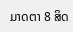ມາດຕາ 8 ສິດ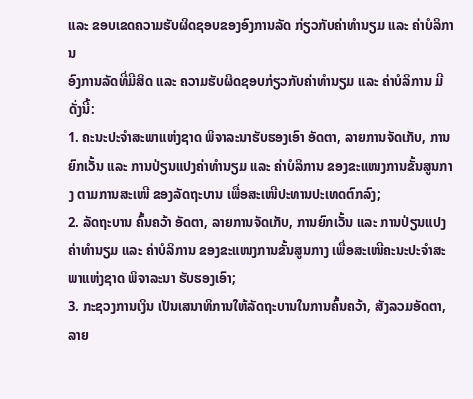ແລະ ຂອບເຂດຄວາມຮັບຜິດຊອບຂອງອົງການລັດ ກ່ຽວກັບຄ່າທໍານຽມ ແລະ ຄ່າບໍລິການ
ອົງການລັດທີ່ມີສິດ ແລະ ຄວາມຮັບຜິດຊອບກ່ຽວກັບຄ່າທໍານຽມ ແລະ ຄ່າບໍລິການ ມີດັ່ງນີ້:
1. ຄະນະປະຈຳສະພາແຫ່ງຊາດ ພິຈາລະນາຮັບຮອງເອົາ ອັດຕາ, ລາຍການຈັດເກັບ, ການຍົກເວັ້ນ ແລະ ການປ່ຽນແປງຄ່າທໍານຽມ ແລະ ຄ່າບໍລິການ ຂອງຂະແໜງການຂັ້ນສູນກາງ ຕາມການສະເໜີ ຂອງລັດຖະບານ ເພື່ອສະເໜີປະທານປະເທດຕົກລົງ;
2. ລັດຖະບານ ຄົ້ນຄວ້າ ອັດຕາ, ລາຍການຈັດເກັບ, ການຍົກເວັ້ນ ແລະ ການປ່ຽນແປງຄ່າທໍານຽມ ແລະ ຄ່າບໍລິການ ຂອງຂະແໜງການຂັ້ນສູນກາງ ເພື່ອສະເໜີຄະນະປະຈຳສະພາແຫ່ງຊາດ ພິຈາລະນາ ຮັບຮອງເອົາ;
3. ກະຊວງການເງິນ ເປັນເສນາທິການໃຫ້ລັດຖະບານໃນການຄົ້ນຄວ້າ, ສັງລວມອັດຕາ, ລາຍ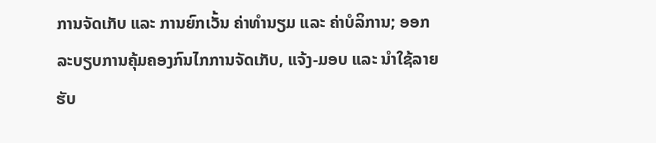ການຈັດເກັບ ແລະ ການຍົກເວັ້ນ ຄ່າທໍານຽມ ແລະ ຄ່າບໍລິການ; ອອກລະບຽບການຄຸ້ມຄອງກົນໄກການຈັດເກັບ, ແຈ້ງ-ມອບ ແລະ ນໍາໃຊ້ລາຍຮັບ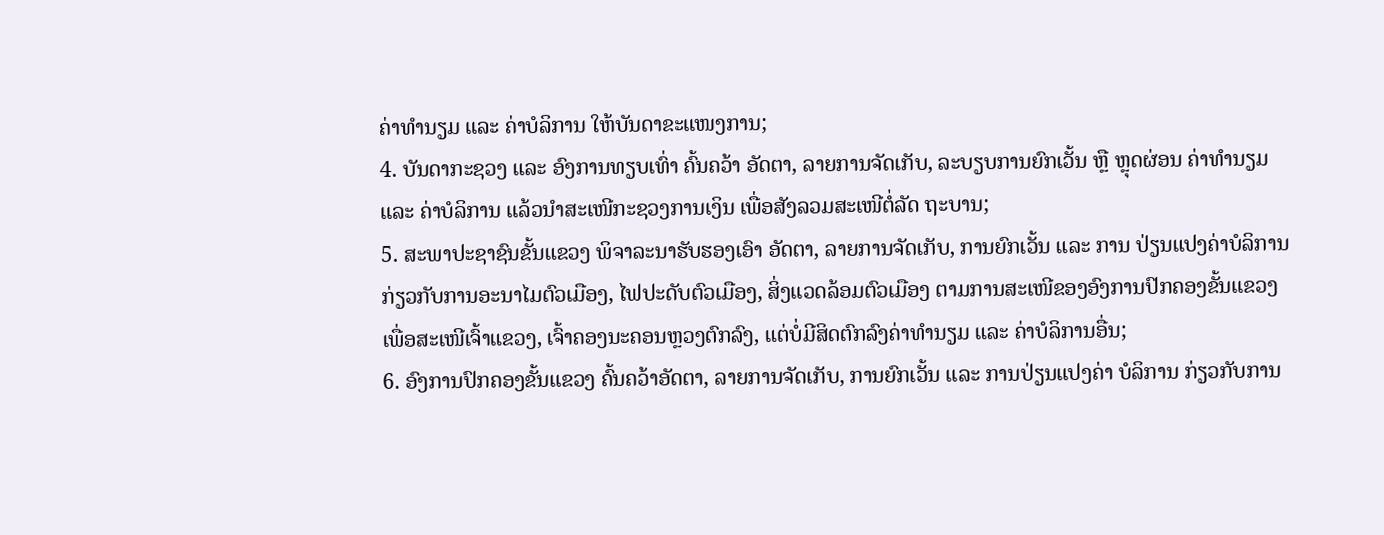ຄ່າທໍານຽມ ແລະ ຄ່າບໍລິການ ໃຫ້ບັນດາຂະແໜງການ;
4. ບັນດາກະຊວງ ແລະ ອົງການທຽບເທົ່າ ຄົ້ນຄວ້າ ອັດຕາ, ລາຍການຈັດເກັບ, ລະບຽບການຍົກເວັ້ນ ຫຼື ຫຼຸດຜ່ອນ ຄ່າທໍານຽມ ແລະ ຄ່າບໍລິການ ແລ້ວນໍາສະເໜີກະຊວງການເງິນ ເພື່ອສັງລວມສະເໜີຕໍ່ລັດ ຖະບານ;
5. ສະພາປະຊາຊົນຂັ້ນແຂວງ ພິຈາລະນາຮັບຮອງເອົາ ອັດຕາ, ລາຍການຈັດເກັບ, ການຍົກເວັ້ນ ແລະ ການ ປ່ຽນແປງຄ່າບໍລິການ ກ່ຽວກັບການອະນາໄມຕົວເມືອງ, ໄຟປະດັບຕົວເມືອງ, ສິ່ງແວດລ້ອມຕົວເມືອງ ຕາມການສະເໜີຂອງອົງການປົກຄອງຂັ້ນແຂວງ ເພື່ອສະເໜີເຈົ້າແຂວງ, ເຈົ້າຄອງນະຄອນຫຼວງຕົກລົງ, ແຕ່ບໍ່ມີສິດຕົກລົງຄ່າທໍານຽມ ແລະ ຄ່າບໍລິການອື່ນ;
6. ອົງການປົກຄອງຂັ້ນແຂວງ ຄົ້ນຄວ້າອັດຕາ, ລາຍການຈັດເກັບ, ການຍົກເວັ້ນ ແລະ ການປ່ຽນແປງຄ່າ ບໍລິການ ກ່ຽວກັບການ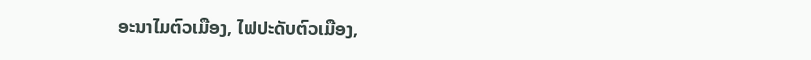ອະນາໄມຕົວເມືອງ, ໄຟປະດັບຕົວເມືອງ,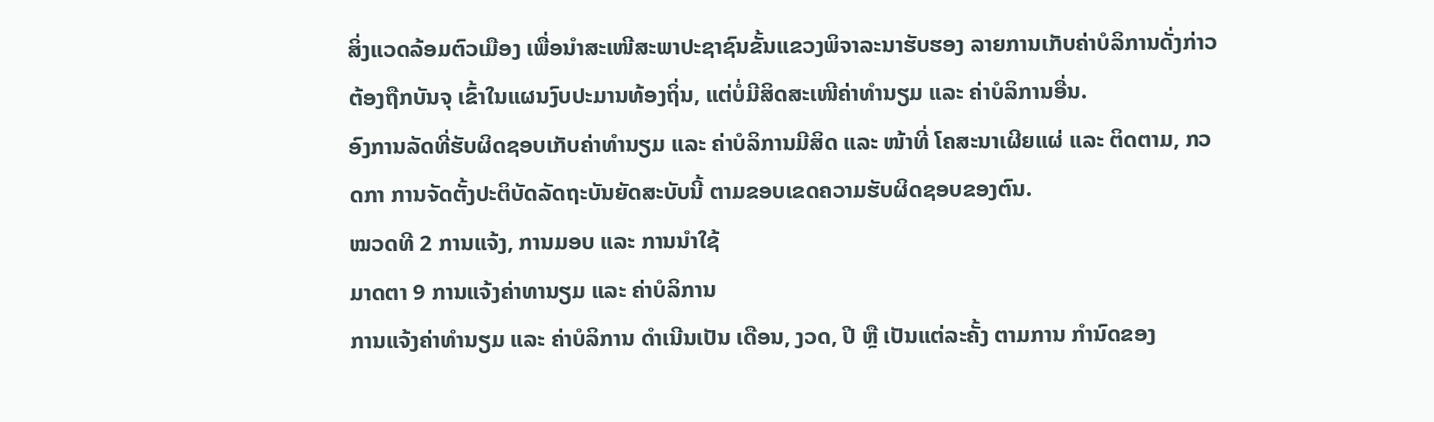ສິ່ງແວດລ້ອມຕົວເມືອງ ເພື່ອນໍາສະເໜີສະພາປະຊາຊົນຂັ້ນແຂວງພິຈາລະນາຮັບຮອງ ລາຍການເກັບຄ່າບໍລິການດັ່ງກ່າວ ຕ້ອງຖືກບັນຈຸ ເຂົ້າໃນແຜນງົບປະມານທ້ອງຖິ່ນ, ແຕ່ບໍ່ມີສິດສະເໜີຄ່າທໍານຽມ ແລະ ຄ່າບໍລິການອື່ນ.
ອົງການລັດທີ່ຮັບຜິດຊອບເກັບຄ່າທໍານຽມ ແລະ ຄ່າບໍລິການມີສິດ ແລະ ໜ້າທີ່ ໂຄສະນາເຜີຍແຜ່ ແລະ ຕິດຕາມ, ກວດກາ ການຈັດຕັ້ງປະຕິບັດລັດຖະບັນຍັດສະບັບນີ້ ຕາມຂອບເຂດຄວາມຮັບຜິດຊອບຂອງຕົນ.
ໝວດທີ 2 ການແຈ້ງ, ການມອບ ແລະ ການນໍາໃຊ້
ມາດຕາ 9 ການແຈ້ງຄ່າທານຽມ ແລະ ຄ່າບໍລິການ
ການແຈ້ງຄ່າທໍານຽມ ແລະ ຄ່າບໍລິການ ດຳເນີນເປັນ ເດືອນ, ງວດ, ປີ ຫຼື ເປັນແຕ່ລະຄັ້ງ ຕາມການ ກຳນົດຂອງ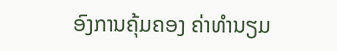ອົງການຄຸ້ມຄອງ ຄ່າທໍານຽມ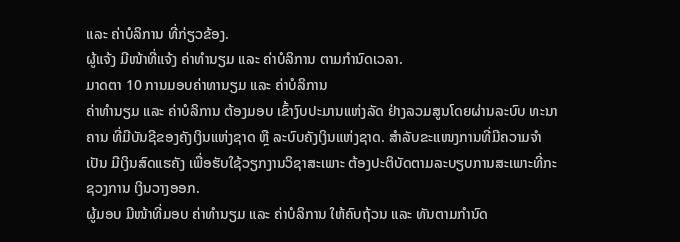ແລະ ຄ່າບໍລິການ ທີ່ກ່ຽວຂ້ອງ.
ຜູ້ແຈ້ງ ມີໜ້າທີ່ແຈ້ງ ຄ່າທໍານຽມ ແລະ ຄ່າບໍລິການ ຕາມກຳນົດເວລາ.
ມາດຕາ 10 ການມອບຄ່າທານຽມ ແລະ ຄ່າບໍລິການ
ຄ່າທໍານຽມ ແລະ ຄ່າບໍລິການ ຕ້ອງມອບ ເຂົ້າງົບປະມານແຫ່ງລັດ ຢ່າງລວມສູນໂດຍຜ່ານລະບົບ ທະນາຄານ ທີ່ມີບັນຊີຂອງຄັງເງິນແຫ່ງຊາດ ຫຼື ລະບົບຄັງເງິນແຫ່ງຊາດ. ສໍາລັບຂະແໜງການທີ່ມີຄວາມຈຳເປັນ ມີເງິນສົດແຮຄັງ ເພື່ອຮັບໃຊ້ວຽກງານວິຊາສະເພາະ ຕ້ອງປະຕິບັດຕາມລະບຽບການສະເພາະທີ່ກະຊວງການ ເງິນວາງອອກ.
ຜູ້ມອບ ມີໜ້າທີ່ມອບ ຄ່າທໍານຽມ ແລະ ຄ່າບໍລິການ ໃຫ້ຄົບຖ້ວນ ແລະ ທັນຕາມກຳນົດ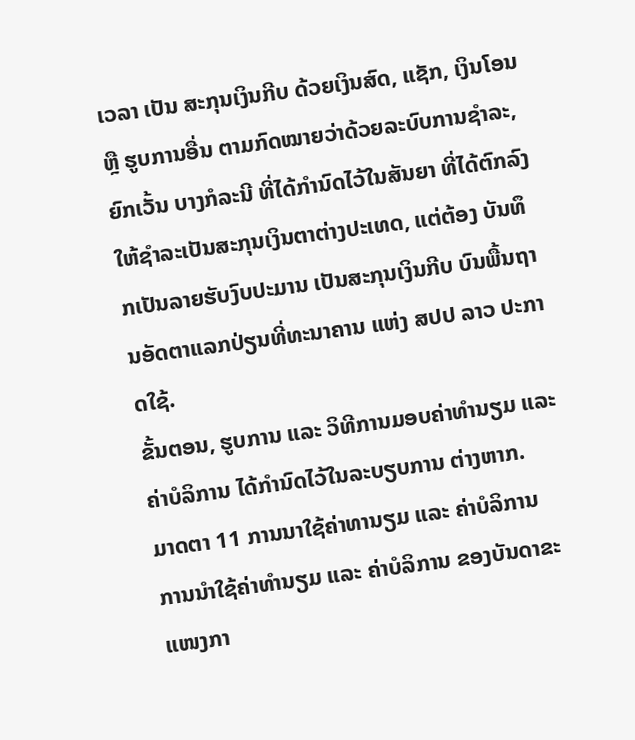ເວລາ ເປັນ ສະກຸນເງິນກີບ ດ້ວຍເງິນສົດ, ແຊັກ, ເງິນໂອນ ຫຼື ຮູບການອື່ນ ຕາມກົດໝາຍວ່າດ້ວຍລະບົບການຊຳລະ, ຍົກເວັ້ນ ບາງກໍລະນີ ທີ່ໄດ້ກຳນົດໄວ້ໃນສັນຍາ ທີ່ໄດ້ຕົກລົງໃຫ້ຊຳລະເປັນສະກຸນເງິນຕາຕ່າງປະເທດ, ແຕ່ຕ້ອງ ບັນທຶກເປັນລາຍຮັບງົບປະມານ ເປັນສະກຸນເງິນກີບ ບົນພື້ນຖານອັດຕາແລກປ່ຽນທີ່ທະນາຄານ ແຫ່ງ ສປປ ລາວ ປະກາດໃຊ້.
ຂັ້ນຕອນ, ຮູບການ ແລະ ວິທີການມອບຄ່າທໍານຽມ ແລະ ຄ່າບໍລິການ ໄດ້ກຳນົດໄວ້ໃນລະບຽບການ ຕ່າງຫາກ.
ມາດຕາ 11 ການນາໃຊ້ຄ່າທານຽມ ແລະ ຄ່າບໍລິການ
ການນໍາໃຊ້ຄ່າທໍານຽມ ແລະ ຄ່າບໍລິການ ຂອງບັນດາຂະແໜງກາ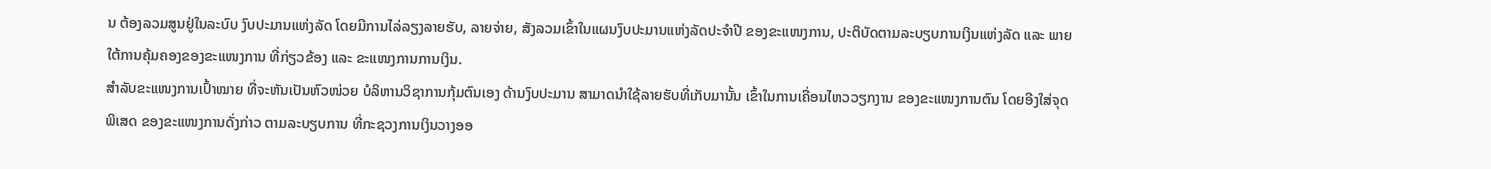ນ ຕ້ອງລວມສູນຢູ່ໃນລະບົບ ງົບປະມານແຫ່ງລັດ ໂດຍມີການໄລ່ລຽງລາຍຮັບ, ລາຍຈ່າຍ, ສັງລວມເຂົ້າໃນແຜນງົບປະມານແຫ່ງລັດປະຈຳປີ ຂອງຂະແໜງການ, ປະຕິບັດຕາມລະບຽບການເງິນແຫ່ງລັດ ແລະ ພາຍໃຕ້ການຄຸ້ມຄອງຂອງຂະແໜງການ ທີ່ກ່ຽວຂ້ອງ ແລະ ຂະແໜງການການເງິນ.
ສໍາລັບຂະແໜງການເປົ້າໝາຍ ທີ່ຈະຫັນເປັນຫົວໜ່ວຍ ບໍລິຫານວິຊາການກຸ້ມຕົນເອງ ດ້ານງົບປະມານ ສາມາດນໍາໃຊ້ລາຍຮັບທີ່ເກັບມານັ້ນ ເຂົ້າໃນການເຄື່ອນໄຫວວຽກງານ ຂອງຂະແໜງການຕົນ ໂດຍອີງໃສ່ຈຸດ ພິເສດ ຂອງຂະແໜງການດັ່ງກ່າວ ຕາມລະບຽບການ ທີ່ກະຊວງການເງິນວາງອອ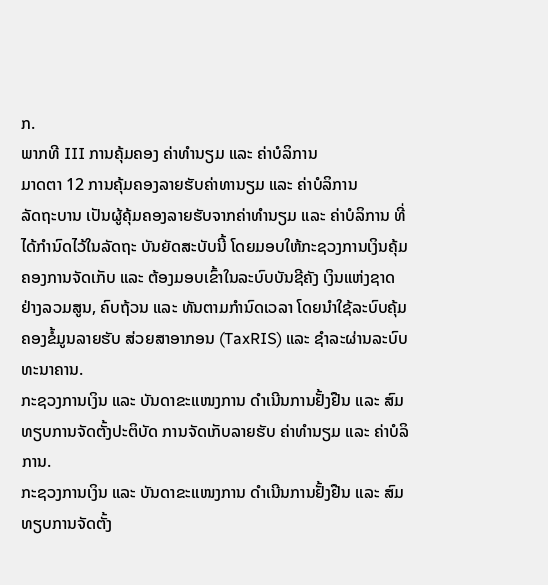ກ.
ພາກທີ III ການຄຸ້ມຄອງ ຄ່າທໍານຽມ ແລະ ຄ່າບໍລິການ
ມາດຕາ 12 ການຄຸ້ມຄອງລາຍຮັບຄ່າທານຽມ ແລະ ຄ່າບໍລິການ
ລັດຖະບານ ເປັນຜູ້ຄຸ້ມຄອງລາຍຮັບຈາກຄ່າທໍານຽມ ແລະ ຄ່າບໍລິການ ທີ່ໄດ້ກຳນົດໄວ້ໃນລັດຖະ ບັນຍັດສະບັບນີ້ ໂດຍມອບໃຫ້ກະຊວງການເງິນຄຸ້ມຄອງການຈັດເກັບ ແລະ ຕ້ອງມອບເຂົ້າໃນລະບົບບັນຊີຄັງ ເງິນແຫ່ງຊາດ ຢ່າງລວມສູນ, ຄົບຖ້ວນ ແລະ ທັນຕາມກຳນົດເວລາ ໂດຍນໍາໃຊ້ລະບົບຄຸ້ມຄອງຂໍ້ມູນລາຍຮັບ ສ່ວຍສາອາກອນ (TaxRIS) ແລະ ຊຳລະຜ່ານລະບົບທະນາຄານ.
ກະຊວງການເງິນ ແລະ ບັນດາຂະແໜງການ ດໍາເນີນການຢັ້ງຢືນ ແລະ ສົມທຽບການຈັດຕັ້ງປະຕິບັດ ການຈັດເກັບລາຍຮັບ ຄ່າທໍານຽມ ແລະ ຄ່າບໍລິການ.
ກະຊວງການເງິນ ແລະ ບັນດາຂະແໜງການ ດໍາເນີນການຢັ້ງຢືນ ແລະ ສົມທຽບການຈັດຕັ້ງ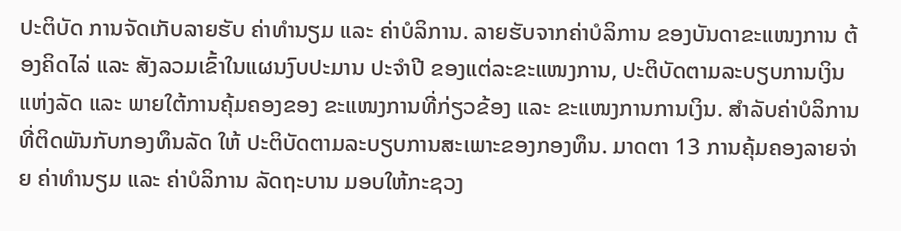ປະຕິບັດ ການຈັດເກັບລາຍຮັບ ຄ່າທໍານຽມ ແລະ ຄ່າບໍລິການ. ລາຍຮັບຈາກຄ່າບໍລິການ ຂອງບັນດາຂະແໜງການ ຕ້ອງຄິດໄລ່ ແລະ ສັງລວມເຂົ້າໃນແຜນງົບປະມານ ປະຈຳປີ ຂອງແຕ່ລະຂະແໜງການ, ປະຕິບັດຕາມລະບຽບການເງິນແຫ່ງລັດ ແລະ ພາຍໃຕ້ການຄຸ້ມຄອງຂອງ ຂະແໜງການທີ່ກ່ຽວຂ້ອງ ແລະ ຂະແໜງການການເງິນ. ສໍາລັບຄ່າບໍລິການ ທີ່ຕິດພັນກັບກອງທຶນລັດ ໃຫ້ ປະຕິບັດຕາມລະບຽບການສະເພາະຂອງກອງທຶນ. ມາດຕາ 13 ການຄຸ້ມຄອງລາຍຈ່າຍ ຄ່າທໍານຽມ ແລະ ຄ່າບໍລິການ ລັດຖະບານ ມອບໃຫ້ກະຊວງ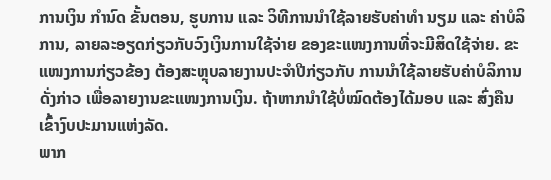ການເງິນ ກຳນົດ ຂັ້ນຕອນ, ຮູບການ ແລະ ວິທີການນໍາໃຊ້ລາຍຮັບຄ່າທໍາ ນຽມ ແລະ ຄ່າບໍລິການ, ລາຍລະອຽດກ່ຽວກັບວົງເງິນການໃຊ້ຈ່າຍ ຂອງຂະແໜງການທີ່ຈະມີສິດໃຊ້ຈ່າຍ. ຂະແໜງການກ່ຽວຂ້ອງ ຕ້ອງສະຫຼຸບລາຍງານປະຈຳປີກ່ຽວກັບ ການນໍາໃຊ້ລາຍຮັບຄ່າບໍລິການດັ່ງກ່າວ ເພື່ອລາຍງານຂະແໜງການເງິນ. ຖ້າຫາກນໍາໃຊ້ບໍ່ໝົດຕ້ອງໄດ້ມອບ ແລະ ສົ່ງຄືນເຂົ້າງົບປະມານແຫ່ງລັດ.
ພາກ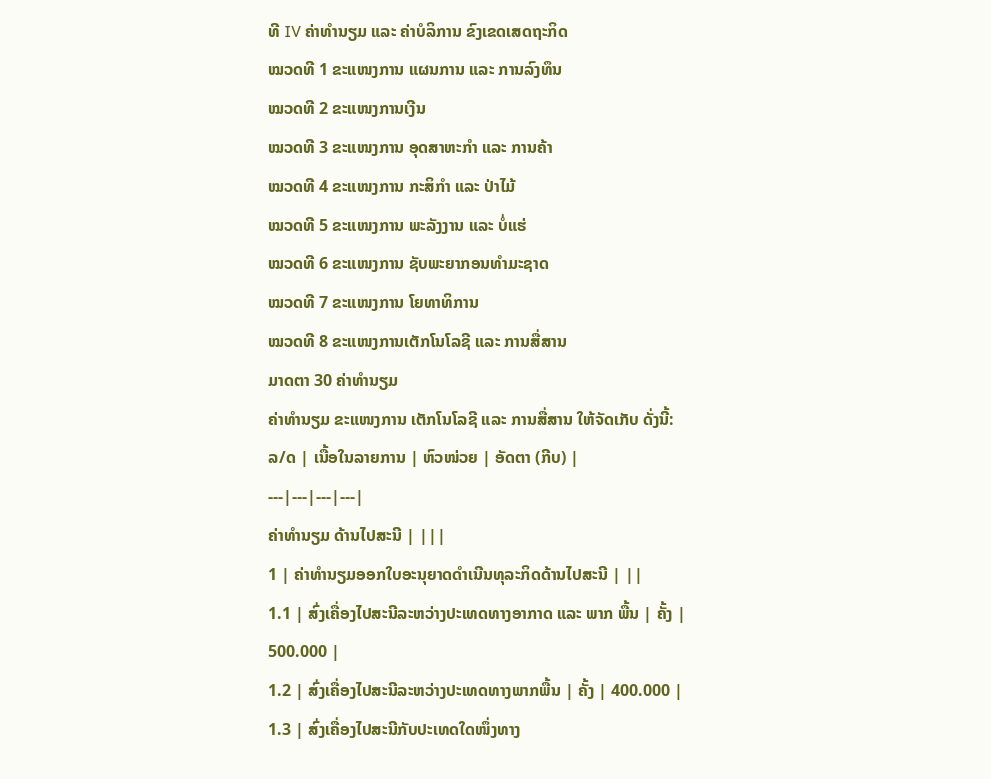ທີ IV ຄ່າທໍານຽມ ແລະ ຄ່າບໍລິການ ຂົງເຂດເສດຖະກິດ
ໝວດທີ 1 ຂະແໜງການ ແຜນການ ແລະ ການລົງທຶນ
ໝວດທີ 2 ຂະແໜງການເງີນ
ໝວດທີ 3 ຂະແໜງການ ອຸດສາຫະກຳ ແລະ ການຄ້າ
ໝວດທີ 4 ຂະແໜງການ ກະສິກຳ ແລະ ປ່າໄມ້
ໝວດທີ 5 ຂະແໜງການ ພະລັງງານ ແລະ ບໍ່ແຮ່
ໝວດທີ 6 ຂະແໜງການ ຊັບພະຍາກອນທຳມະຊາດ
ໝວດທີ 7 ຂະແໜງການ ໂຍທາທິການ
ໝວດທີ 8 ຂະແໜງການເຕັກໂນໂລຊີ ແລະ ການສື່ສານ
ມາດຕາ 30 ຄ່າທໍານຽມ
ຄ່າທໍານຽມ ຂະແໜງການ ເຕັກໂນໂລຊີ ແລະ ການສື່ສານ ໃຫ້ຈັດເກັບ ດັ່ງນີ້:
ລ/ດ | ເນື້ອໃນລາຍການ | ຫົວໜ່ວຍ | ອັດຕາ (ກີບ) |
---|---|---|---|
ຄ່າທໍານຽມ ດ້ານໄປສະນີ | |||
1 | ຄ່າທໍານຽມອອກໃບອະນຸຍາດດໍາເນີນທຸລະກິດດ້ານໄປສະນີ | ||
1.1 | ສົ່ງເຄື່ອງໄປສະນີລະຫວ່າງປະເທດທາງອາກາດ ແລະ ພາກ ພື້ນ | ຄັ້ງ | 500.000 |
1.2 | ສົ່ງເຄື່ອງໄປສະນີລະຫວ່າງປະເທດທາງພາກພື້ນ | ຄັ້ງ | 400.000 |
1.3 | ສົ່ງເຄື່ອງໄປສະນີກັບປະເທດໃດໜຶ່ງທາງ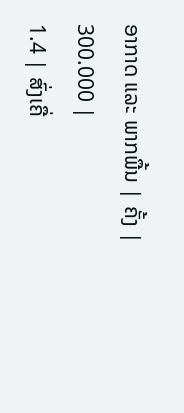ອາກາດ ແລະ ພາກພື້ນ | ຄັ້ງ | 300.000 |
1.4 | ສົ່ງເຄື່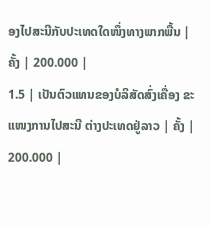ອງໄປສະນີກັບປະເທດໃດໜຶ່ງທາງພາກພື້ນ | ຄັ້ງ | 200.000 |
1.5 | ເປັນຕົວແທນຂອງບໍລິສັດສົ່ງເຄື່ອງ ຂະແໜງການໄປສະນີ ຕ່າງປະເທດຢູ່ລາວ | ຄັ້ງ | 200.000 |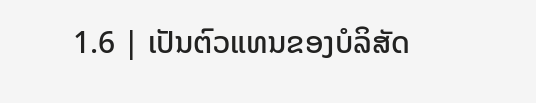1.6 | ເປັນຕົວແທນຂອງບໍລິສັດ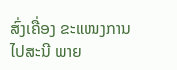ສົ່ງເຄື່ອງ ຂະແໜງການໄປສະນີ ພາຍ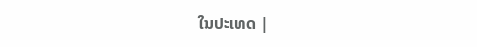ໃນປະເທດ |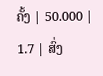ຄັ້ງ | 50.000 |
1.7 | ສົ່ງ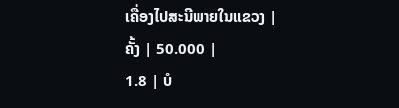ເຄື່ອງໄປສະນີພາຍໃນແຂວງ | ຄັ້ງ | 50.000 |
1.8 | ບໍ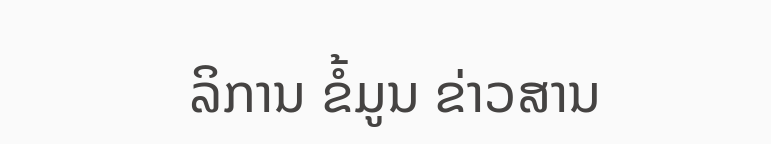ລິການ ຂໍ້ມູນ ຂ່າວສານ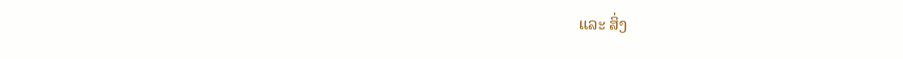ແລະ ສິ່ງ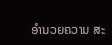ອໍານວຍຄວາມ ສະ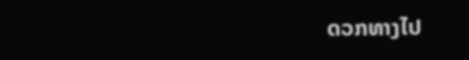ດວກທາງໄປ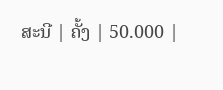ສະນີ | ຄັ້ງ | 50.000 |